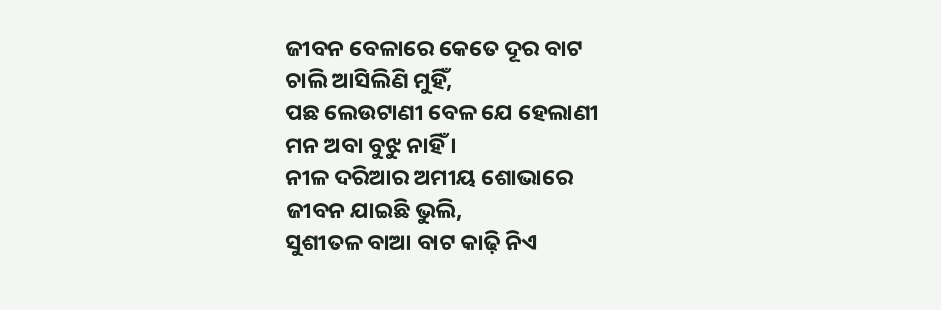ଜୀବନ ବେଳାରେ କେତେ ଦୂର ବାଟ
ଚାଲି ଆସିଲିଣି ମୁହିଁ,
ପଛ ଲେଉଟାଣୀ ବେଳ ଯେ ହେଲାଣୀ
ମନ ଅବା ବୁଝୁ ନାହିଁ ।
ନୀଳ ଦରିଆର ଅମୀୟ ଶୋଭାରେ
ଜୀବନ ଯାଇଛି ଭୁଲି,
ସୁଶୀତଳ ବାଆ ବାଟ କାଢ଼ି ନିଏ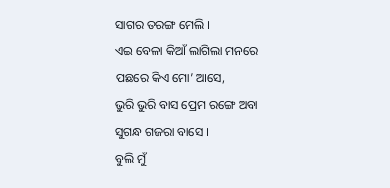ସାଗର ତରଙ୍ଗ ମେଲି ।
ଏଇ ବେଳା କିଆଁ ଲାଗିଲା ମନରେ
ପଛରେ କିଏ ମୋ’ ଆସେ,
ଭୁରି ଭୁରି ବାସ ପ୍ରେମ ରଙ୍ଗେ ଅବା
ସୁଗନ୍ଧ ଗଜରା ବାସେ ।
ବୁଲି ମୁଁ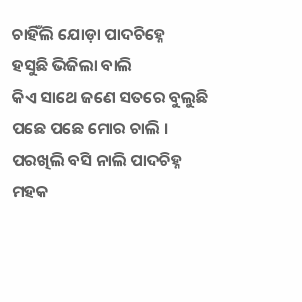ଚାହିଁଲି ଯୋଡ଼ା ପାଦଚିହ୍ନେ
ହସୁଛି ଭିଜିଲା ବାଲି
କିଏ ସାଥେ ଜଣେ ସତରେ ବୁଲୁଛି
ପଛେ ପଛେ ମୋର ଚାଲି ।
ପରଖିଲି ବସି ନାଲି ପାଦଚିହ୍ନ
ମହକ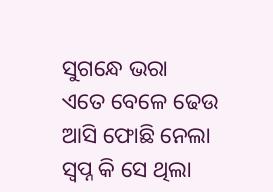ସୁଗନ୍ଧେ ଭରା
ଏତେ ବେଳେ ଢେଉ ଆସି ଫୋଛି ନେଲା
ସ୍ୱପ୍ନ କି ସେ ଥିଲା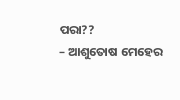ପରା??
– ଆଶୁତୋଷ ମେହେର